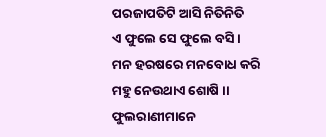ପରଜାପତିଟି ଆସି ନିତିନିତି
ଏ ଫୁଲେ ସେ ଫୁଲେ ବସି ।
ମନ ହରଷରେ ମନବୋଧ କରି
ମହୁ ନେଉଥାଏ ଶୋଷି ।।
ଫୁଲରାଣୀମାନେ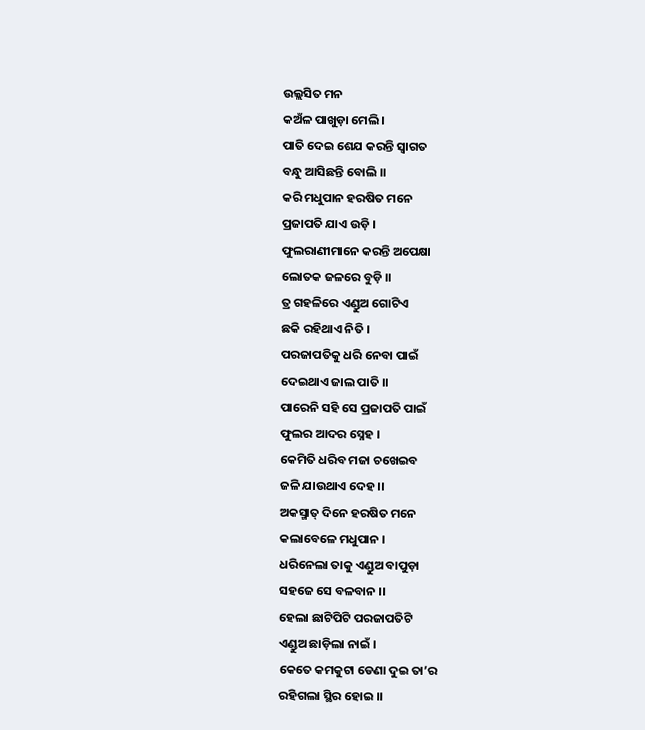ଉଲ୍ଲସିତ ମନ
କଅଁଳ ପାଖୁଡ଼ା ମେଲି ।
ପାତି ଦେଇ ଶେଯ କରନ୍ତି ସ୍ୱାଗତ
ବନ୍ଧୁ ଆସିଛନ୍ତି ବୋଲି ।।
କରି ମଧୁପାନ ହରଷିତ ମନେ
ପ୍ରଜାପତି ଯାଏ ଉଡ଼ି ।
ଫୁଲରାଣୀମାନେ କରନ୍ତି ଅପେକ୍ଷା
ଲୋତକ ଜଳରେ ବୁଡ଼ି ।।
ତ୍ର ଗହଳିରେ ଏଣ୍ଡୁଅ ଗୋଟିଏ
ଛକି ରହିଥାଏ ନିତି ।
ପରଜାପତିକୁ ଧରି ନେବା ପାଇଁ
ଦେଇଥାଏ ଜାଲ ପାତି ।।
ପାରେନି ସହି ସେ ପ୍ରଜାପତି ପାଇଁ
ଫୁଲର ଆଦର ସ୍ନେହ ।
କେମିତି ଧରିବ ମଜା ଚଖେଇବ
ଜଳି ଯାଉଥାଏ ଦେହ ।।
ଅକସ୍ମାତ୍ ଦିନେ ହରଷିତ ମନେ
କଲାବେଳେ ମଧୁପାନ ।
ଧରିନେଲା ତାକୁ ଏଣ୍ଡୁଅ ବାପୁଡ଼ା
ସହଜେ ସେ ବଳବାନ ।।
ହେଲା ଛାଟିପିଟି ପରଜାପତିଟି
ଏଣ୍ଡୁଅ ଛାଡ଼ିଲା ନାଇଁ ।
କେତେ କମକୁଟା ଡେଣା ଦୁଇ ତା’ର
ରହିଗଲା ସ୍ଥିର ହୋଇ ।।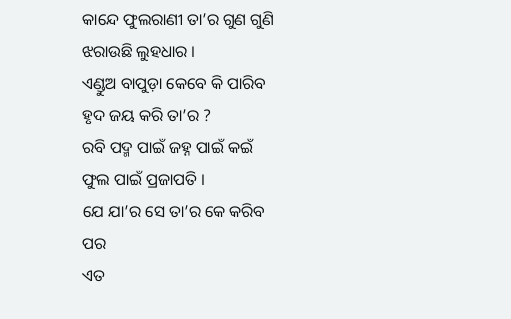କାନ୍ଦେ ଫୁଲରାଣୀ ତା’ର ଗୁଣ ଗୁଣି
ଝରାଉଛି ଲୁହଧାର ।
ଏଣ୍ଡୁଅ ବାପୁଡ଼ା କେବେ କି ପାରିବ
ହୃଦ ଜୟ କରି ତା’ର ?
ରବି ପଦ୍ମ ପାଇଁ ଜହ୍ନ ପାଇଁ କଇଁ
ଫୁଲ ପାଇଁ ପ୍ରଜାପତି ।
ଯେ ଯା’ର ସେ ତା’ର କେ କରିବ ପର
ଏତ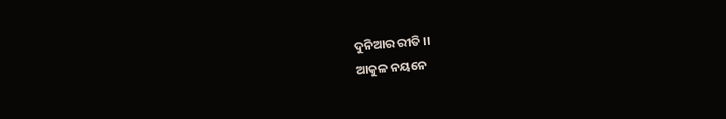ଦୁନିଆର ରୀତି ।।
ଆକୁଳ ନୟନେ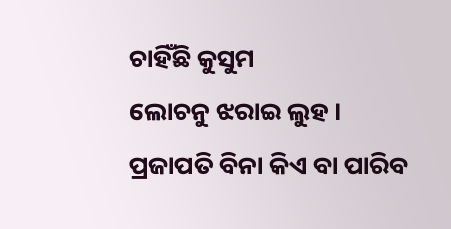ଚାହିଁଛି କୁସୁମ
ଲୋଚନୁ ଝରାଇ ଲୁହ ।
ପ୍ରଜାପତି ବିନା କିଏ ବା ପାରିବ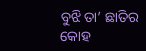ବୁଝି ତା’ ଛାତିର କୋହ